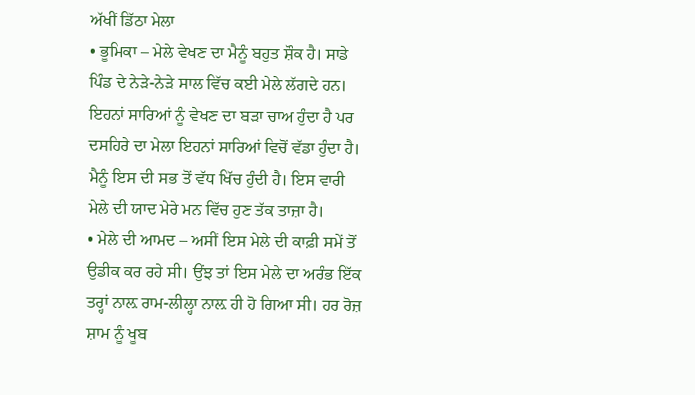ਅੱਖੀਂ ਡਿੱਠਾ ਮੇਲਾ
• ਭੂਮਿਕਾ – ਮੇਲੇ ਵੇਖਣ ਦਾ ਮੈਨੂੰ ਬਹੁਤ ਸ਼ੌਕ ਹੈ। ਸਾਡੇ ਪਿੰਡ ਦੇ ਨੇੜੇ-ਨੇੜੇ ਸਾਲ ਵਿੱਚ ਕਈ ਮੇਲੇ ਲੱਗਦੇ ਹਨ। ਇਹਨਾਂ ਸਾਰਿਆਂ ਨੂੰ ਵੇਖਣ ਦਾ ਬੜਾ ਚਾਅ ਹੁੰਦਾ ਹੈ ਪਰ ਦਸਹਿਰੇ ਦਾ ਮੇਲਾ ਇਹਨਾਂ ਸਾਰਿਆਂ ਵਿਚੋਂ ਵੱਡਾ ਹੁੰਦਾ ਹੈ। ਮੈਨੂੰ ਇਸ ਦੀ ਸਭ ਤੋਂ ਵੱਧ ਖਿੱਚ ਹੁੰਦੀ ਹੈ। ਇਸ ਵਾਰੀ ਮੇਲੇ ਦੀ ਯਾਦ ਮੇਰੇ ਮਨ ਵਿੱਚ ਹੁਣ ਤੱਕ ਤਾਜ਼ਾ ਹੈ।
• ਮੇਲੇ ਦੀ ਆਮਦ – ਅਸੀਂ ਇਸ ਮੇਲੇ ਦੀ ਕਾਫ਼ੀ ਸਮੇਂ ਤੋਂ ਉਡੀਕ ਕਰ ਰਹੇ ਸੀ। ਉਂਝ ਤਾਂ ਇਸ ਮੇਲੇ ਦਾ ਅਰੰਭ ਇੱਕ ਤਰ੍ਹਾਂ ਨਾਲ਼ ਰਾਮ-ਲੀਲ੍ਹਾ ਨਾਲ਼ ਹੀ ਹੋ ਗਿਆ ਸੀ। ਹਰ ਰੋਜ਼ ਸ਼ਾਮ ਨੂੰ ਖੂਬ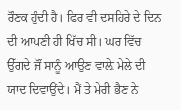ਰੌਣਕ ਹੁੰਦੀ ਹੈ। ਫਿਰ ਵੀ ਦਸਹਿਰੇ ਦੇ ਦਿਨ ਦੀ ਆਪਣੀ ਹੀ ਖਿੱਚ ਸੀ। ਘਰ ਵਿੱਚ ਉੱਗਦੇ ਜੌਂ ਸਾਨੂੰ ਆਉਣ ਵਾਲ਼ੇ ਮੇਲੇ ਦੀ ਯਾਦ ਦਿਵਾਉਂਦੇ। ਮੈਂ ਤੇ ਮੇਰੀ ਭੈਣ ਨੇ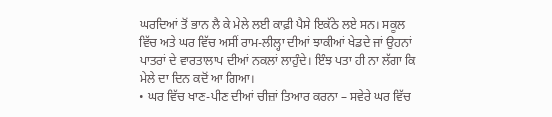ਘਰਦਿਆਂ ਤੋਂ ਭਾਨ ਲੈ ਕੇ ਮੇਲੇ ਲਈ ਕਾਫ਼ੀ ਪੈਸੇ ਇਕੱਠੇ ਲਏ ਸਨ। ਸਕੂਲ ਵਿੱਚ ਅਤੇ ਘਰ ਵਿੱਚ ਅਸੀਂ ਰਾਮ-ਲੀਲ੍ਹਾ ਦੀਆਂ ਝਾਕੀਆਂ ਖੇਡਦੇ ਜਾਂ ਉਹਨਾਂ ਪਾਤਰਾਂ ਦੇ ਵਾਰਤਾਲਾਪ ਦੀਆਂ ਨਕਲਾਂ ਲਾਹੁੰਦੇ। ਇੰਝ ਪਤਾ ਹੀ ਨਾ ਲੱਗਾ ਕਿ ਮੇਲੇ ਦਾ ਦਿਨ ਕਦੋਂ ਆ ਗਿਆ।
• ਘਰ ਵਿੱਚ ਖਾਣ-ਪੀਣ ਦੀਆਂ ਚੀਜ਼ਾਂ ਤਿਆਰ ਕਰਨਾ – ਸਵੇਰੇ ਘਰ ਵਿੱਚ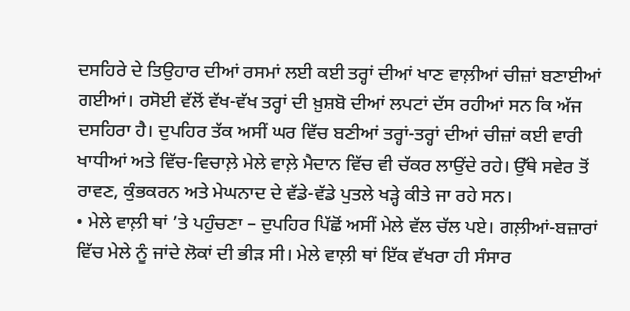ਦਸਹਿਰੇ ਦੇ ਤਿਉਹਾਰ ਦੀਆਂ ਰਸਮਾਂ ਲਈ ਕਈ ਤਰ੍ਹਾਂ ਦੀਆਂ ਖਾਣ ਵਾਲ਼ੀਆਂ ਚੀਜ਼ਾਂ ਬਣਾਈਆਂ ਗਈਆਂ। ਰਸੋਈ ਵੱਲੋਂ ਵੱਖ-ਵੱਖ ਤਰ੍ਹਾਂ ਦੀ ਖ਼ੁਸ਼ਬੋ ਦੀਆਂ ਲਪਟਾਂ ਦੱਸ ਰਹੀਆਂ ਸਨ ਕਿ ਅੱਜ ਦਸਹਿਰਾ ਹੈ। ਦੁਪਹਿਰ ਤੱਕ ਅਸੀਂ ਘਰ ਵਿੱਚ ਬਣੀਆਂ ਤਰ੍ਹਾਂ-ਤਰ੍ਹਾਂ ਦੀਆਂ ਚੀਜ਼ਾਂ ਕਈ ਵਾਰੀ ਖਾਧੀਆਂ ਅਤੇ ਵਿੱਚ-ਵਿਚਾਲ਼ੇ ਮੇਲੇ ਵਾਲ਼ੇ ਮੈਦਾਨ ਵਿੱਚ ਵੀ ਚੱਕਰ ਲਾਉਂਦੇ ਰਹੇ। ਉੱਥੇ ਸਵੇਰ ਤੋਂ ਰਾਵਣ, ਕੁੰਭਕਰਨ ਅਤੇ ਮੇਘਨਾਦ ਦੇ ਵੱਡੇ-ਵੱਡੇ ਪੁਤਲੇ ਖੜ੍ਹੇ ਕੀਤੇ ਜਾ ਰਹੇ ਸਨ।
• ਮੇਲੇ ਵਾਲ਼ੀ ਥਾਂ ’ਤੇ ਪਹੁੰਚਣਾ – ਦੁਪਹਿਰ ਪਿੱਛੋਂ ਅਸੀਂ ਮੇਲੇ ਵੱਲ ਚੱਲ ਪਏ। ਗਲ਼ੀਆਂ-ਬਜ਼ਾਰਾਂ ਵਿੱਚ ਮੇਲੇ ਨੂੰ ਜਾਂਦੇ ਲੋਕਾਂ ਦੀ ਭੀੜ ਸੀ। ਮੇਲੇ ਵਾਲ਼ੀ ਥਾਂ ਇੱਕ ਵੱਖਰਾ ਹੀ ਸੰਸਾਰ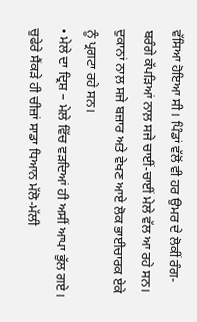ਵੱਸਿਆ ਹੋਇਆ ਸੀ। ਪਿੰਡਾਂ ਵੱਲੋਂ ਵੀ ਹਰ ਉਮਰ ਦੇ ਲੋਕੀਂ ਰੰਗ-ਬਰੰਗੇ ਕੱਪੜਿਆਂ ਨਾਲ਼ ਸਜੇ ਚਾਈਂ-ਚਾਈਂ ਮੇਲੇ ਵੱਲ ਆ ਰਹੇ ਸਨ। ਦੁਕਾਨਾਂ ਨਾਲ਼ ਸਜੇ ਬਜ਼ਾਰ ਅਤੇ ਵੇਖਣ ਆਏ ਲੋਕ ਭਾਈਚਾਰਕ ਏਕੇ ਨੂੰ ਪ੍ਰਗਟਾ ਰਹੇ ਸਨ।
• ਮੇਲੇ ਦਾ ਦ੍ਰਿਸ਼ – ਮੇਲੇ ਵਿੱਚ ਵੜਦਿਆਂ ਹੀ ਅਸੀਂ ਆਪਾ ਭੁੱਲ ਗਏ। ਚੁਫੇਰੇ ਸੈਂਕੜੇ ਹੀ ਚੀਜ਼ਾਂ ਸਾਡਾ ਧਿਆਨ ਮੱਲੋ-ਮੱਲੀ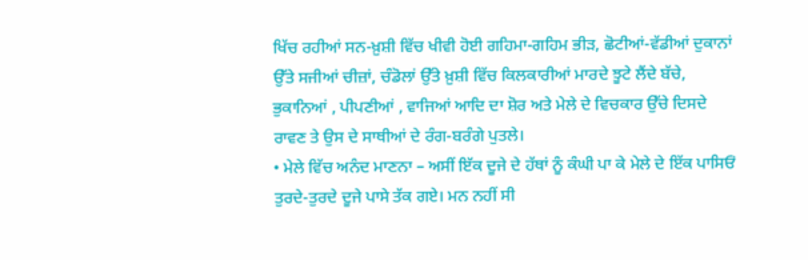ਖਿੱਚ ਰਹੀਆਂ ਸਨ-ਖ਼ੁਸ਼ੀ ਵਿੱਚ ਖੀਵੀ ਹੋਈ ਗਹਿਮਾ-ਗਹਿਮ ਭੀੜ, ਛੋਟੀਆਂ-ਵੱਡੀਆਂ ਦੁਕਾਨਾਂ ਉੱਤੇ ਸਜੀਆਂ ਚੀਜ਼ਾਂ, ਚੰਡੋਲਾਂ ਉੱਤੇ ਖ਼ੁਸ਼ੀ ਵਿੱਚ ਕਿਲਕਾਰੀਆਂ ਮਾਰਦੇ ਝੂਟੇ ਲੈਂਦੇ ਬੱਚੇ, ਭੁਕਾਨਿਆਂ , ਪੀਪਣੀਆਂ , ਵਾਜਿਆਂ ਆਦਿ ਦਾ ਸ਼ੋਰ ਅਤੇ ਮੇਲੇ ਦੇ ਵਿਚਕਾਰ ਉੱਚੇ ਦਿਸਦੇ ਰਾਵਣ ਤੇ ਉਸ ਦੇ ਸਾਥੀਆਂ ਦੇ ਰੰਗ-ਬਰੰਗੇ ਪੁਤਲੇ।
• ਮੇਲੇ ਵਿੱਚ ਅਨੰਦ ਮਾਣਨਾ – ਅਸੀਂ ਇੱਕ ਦੂਜੇ ਦੇ ਹੱਥਾਂ ਨੂੰ ਕੰਘੀ ਪਾ ਕੇ ਮੇਲੇ ਦੇ ਇੱਕ ਪਾਸਿਓਂ ਤੁਰਦੇ-ਤੁਰਦੇ ਦੂਜੇ ਪਾਸੇ ਤੱਕ ਗਏ। ਮਨ ਨਹੀਂ ਸੀ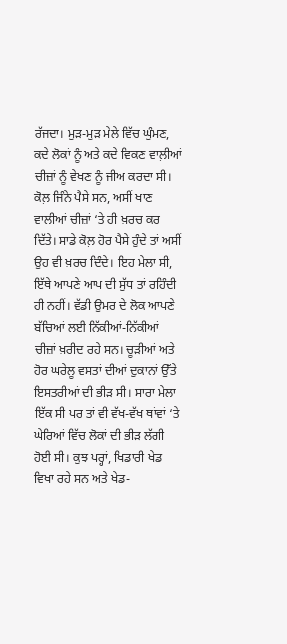ਰੱਜਦਾ। ਮੁੜ-ਮੁੜ ਮੇਲੇ ਵਿੱਚ ਘੁੰਮਣ, ਕਦੇ ਲੋਕਾਂ ਨੂੰ ਅਤੇ ਕਦੇ ਵਿਕਣ ਵਾਲ਼ੀਆਂ ਚੀਜ਼ਾਂ ਨੂੰ ਵੇਖਣ ਨੂੰ ਜੀਅ ਕਰਦਾ ਸੀ। ਕੋਲ਼ ਜਿੰਨੇ ਪੈਸੇ ਸਨ, ਅਸੀਂ ਖਾਣ ਵਾਲੀਆਂ ਚੀਜ਼ਾਂ ‘ਤੇ ਹੀ ਖ਼ਰਚ ਕਰ ਦਿੱਤੇ। ਸਾਡੇ ਕੋਲ਼ ਹੋਰ ਪੈਸੇ ਹੁੰਦੇ ਤਾਂ ਅਸੀਂ ਉਹ ਵੀ ਖ਼ਰਚ ਦਿੰਦੇ। ਇਹ ਮੇਲਾ ਸੀ, ਇੱਥੇ ਆਪਣੇ ਆਪ ਦੀ ਸੁੱਧ ਤਾਂ ਰਹਿੰਦੀ ਹੀ ਨਹੀਂ। ਵੱਡੀ ਉਮਰ ਦੇ ਲੋਕ ਆਪਣੇ ਬੱਚਿਆਂ ਲਈ ਨਿੱਕੀਆਂ-ਨਿੱਕੀਆਂ ਚੀਜ਼ਾਂ ਖ਼ਰੀਦ ਰਹੇ ਸਨ। ਚੂੜੀਆਂ ਅਤੇ ਹੋਰ ਘਰੇਲੂ ਵਸਤਾਂ ਦੀਆਂ ਦੁਕਾਨਾਂ ਉੱਤੇ ਇਸਤਰੀਆਂ ਦੀ ਭੀੜ ਸੀ। ਸਾਰਾ ਮੇਲਾ ਇੱਕ ਸੀ ਪਰ ਤਾਂ ਵੀ ਵੱਖ-ਵੱਖ ਥਾਂਵਾਂ ‘ਤੇ ਘੇਰਿਆਂ ਵਿੱਚ ਲੋਕਾਂ ਦੀ ਭੀੜ ਲੱਗੀ ਹੋਈ ਸੀ। ਕੁਝ ਪਰ੍ਹਾਂ, ਖਿਡਾਰੀ ਖੇਡ ਵਿਖਾ ਰਹੇ ਸਨ ਅਤੇ ਖੇਡ-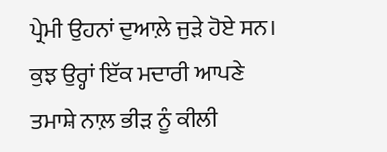ਪ੍ਰੇਮੀ ਉਹਨਾਂ ਦੁਆਲ਼ੇ ਜੁੜੇ ਹੋਏ ਸਨ। ਕੁਝ ਉਰ੍ਹਾਂ ਇੱਕ ਮਦਾਰੀ ਆਪਣੇ ਤਮਾਸ਼ੇ ਨਾਲ਼ ਭੀੜ ਨੂੰ ਕੀਲੀ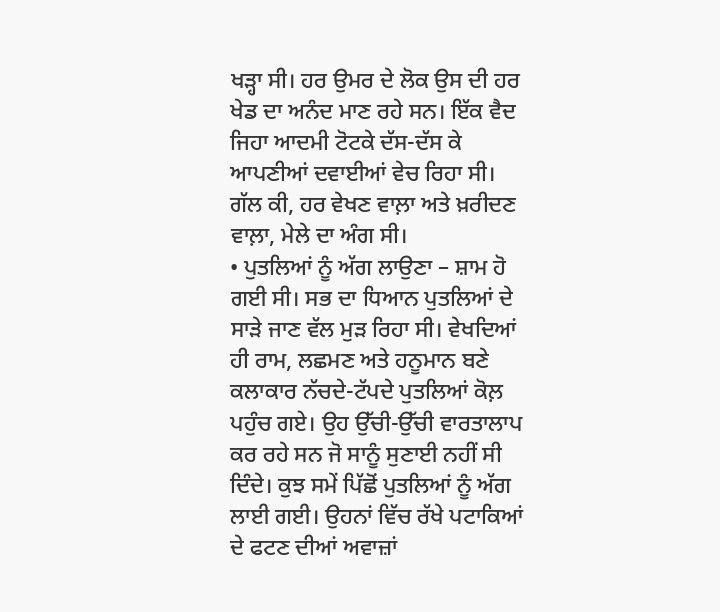ਖੜ੍ਹਾ ਸੀ। ਹਰ ਉਮਰ ਦੇ ਲੋਕ ਉਸ ਦੀ ਹਰ ਖੇਡ ਦਾ ਅਨੰਦ ਮਾਣ ਰਹੇ ਸਨ। ਇੱਕ ਵੈਦ ਜਿਹਾ ਆਦਮੀ ਟੋਟਕੇ ਦੱਸ-ਦੱਸ ਕੇ ਆਪਣੀਆਂ ਦਵਾਈਆਂ ਵੇਚ ਰਿਹਾ ਸੀ। ਗੱਲ ਕੀ, ਹਰ ਵੇਖਣ ਵਾਲ਼ਾ ਅਤੇ ਖ਼ਰੀਦਣ ਵਾਲ਼ਾ, ਮੇਲੇ ਦਾ ਅੰਗ ਸੀ।
• ਪੁਤਲਿਆਂ ਨੂੰ ਅੱਗ ਲਾਉਣਾ – ਸ਼ਾਮ ਹੋ ਗਈ ਸੀ। ਸਭ ਦਾ ਧਿਆਨ ਪੁਤਲਿਆਂ ਦੇ ਸਾੜੇ ਜਾਣ ਵੱਲ ਮੁੜ ਰਿਹਾ ਸੀ। ਵੇਖਦਿਆਂ ਹੀ ਰਾਮ, ਲਛਮਣ ਅਤੇ ਹਨੂਮਾਨ ਬਣੇ ਕਲਾਕਾਰ ਨੱਚਦੇ-ਟੱਪਦੇ ਪੁਤਲਿਆਂ ਕੋਲ਼ ਪਹੁੰਚ ਗਏ। ਉਹ ਉੱਚੀ-ਉੱਚੀ ਵਾਰਤਾਲਾਪ ਕਰ ਰਹੇ ਸਨ ਜੋ ਸਾਨੂੰ ਸੁਣਾਈ ਨਹੀਂ ਸੀ ਦਿੰਦੇ। ਕੁਝ ਸਮੇਂ ਪਿੱਛੋਂ ਪੁਤਲਿਆਂ ਨੂੰ ਅੱਗ ਲਾਈ ਗਈ। ਉਹਨਾਂ ਵਿੱਚ ਰੱਖੇ ਪਟਾਕਿਆਂ ਦੇ ਫਟਣ ਦੀਆਂ ਅਵਾਜ਼ਾਂ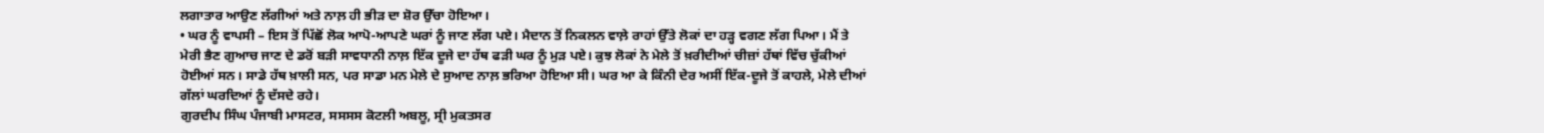ਲਗਾਤਾਰ ਆਉਣ ਲੱਗੀਆਂ ਅਤੇ ਨਾਲ਼ ਹੀ ਭੀੜ ਦਾ ਸ਼ੋਰ ਉੱਚਾ ਹੋਇਆ।
• ਘਰ ਨੂੰ ਵਾਪਸੀ – ਇਸ ਤੋਂ ਪਿੱਛੋਂ ਲੋਕ ਆਪੋ-ਆਪਣੇ ਘਰਾਂ ਨੂੰ ਜਾਣ ਲੱਗ ਪਏ। ਮੈਦਾਨ ਤੋਂ ਨਿਕਲਨ ਵਾਲ਼ੇ ਰਾਹਾਂ ਉੱਤੇ ਲੋਕਾਂ ਦਾ ਹੜ੍ਹ ਵਗਣ ਲੱਗ ਪਿਆ। ਮੈਂ ਤੇ ਮੇਰੀ ਭੈਣ ਗੁਆਚ ਜਾਣ ਦੇ ਡਰੋਂ ਬੜੀ ਸਾਵਧਾਨੀ ਨਾਲ਼ ਇੱਕ ਦੂਜੇ ਦਾ ਹੱਥ ਫੜੀ ਘਰ ਨੂੰ ਮੁੜ ਪਏ। ਕੁਝ ਲੋਕਾਂ ਨੇ ਮੇਲੇ ਤੋਂ ਖ਼ਰੀਦੀਆਂ ਚੀਜ਼ਾਂ ਹੱਥਾਂ ਵਿੱਚ ਚੁੱਕੀਆਂ ਹੋਈਆਂ ਸਨ। ਸਾਡੇ ਹੱਥ ਖ਼ਾਲੀ ਸਨ, ਪਰ ਸਾਡਾ ਮਨ ਮੇਲੇ ਦੇ ਸੁਆਦ ਨਾਲ਼ ਭਰਿਆ ਹੋਇਆ ਸੀ। ਘਰ ਆ ਕੇ ਕਿੰਨੀ ਦੇਰ ਅਸੀਂ ਇੱਕ-ਦੂਜੇ ਤੋਂ ਕਾਹਲੇ, ਮੇਲੇ ਦੀਆਂ ਗੱਲਾਂ ਘਰਦਿਆਂ ਨੂੰ ਦੱਸਦੇ ਰਹੇ।
ਗੁਰਦੀਪ ਸਿੰਘ ਪੰਜਾਬੀ ਮਾਸਟਰ, ਸਸਸਸ ਕੋਟਲੀ ਅਬਲੂ, ਸ੍ਰੀ ਮੁਕਤਸਰ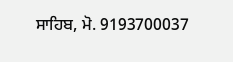ਸਾਹਿਬ, ਮੋ. 9193700037